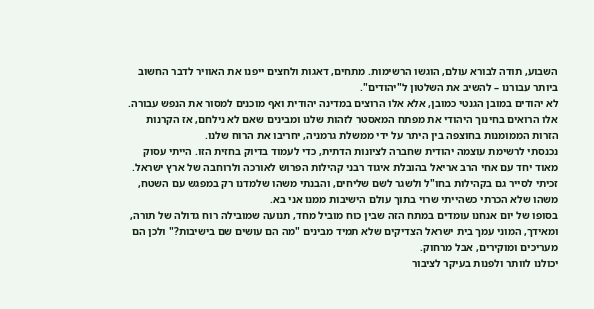השבוע, תודה לבורא עולם, הוגשו הרשימות. מתחים, דאגות ולחצים ייפנו את האוויר לדבר החשוב ביותר עבורנו – להשיב את השלטון ל"יהודים".
לא יהודים במובן הגנטי כמובן, אלא אלו הרוצים במדינה יהודית ואף מוכנים למסור את הנפש עבורה. אלו הרואים בחינוך היהודי את מפתח המאסטר לזהות שלנו ומבינים שאם לא נילחם, אז הקרנות הזרות הממומנות בחוצפה בין היתר על ידי ממשלת גרמניה, יחריבו את הרוח שלנו.
נכנסתי לרשימת עוצמה יהודית שחברה לציונות הדתית, כדי לעמוד בדיוק בחזית הזו. הייתי עסוק מאוד יחד עם אחי הרב אריאל בהובלת איגוד רבני קהילות הפרוש לאורכה ולרוחבה של ארץ ישראל. זכיתי לסייר גם בקהילות בחו"ל ולשגר לשם שליחים, והבנתי משהו שלמדנו רק במפגש עם השטח, משהו שלא הכרתי כשהייתי שרוי בתוך עולם הישיבות ממנו אני בא.
בסופו של יום אנחנו עומדים במתח הזה שבין כוח מוביל מחד, תנועה שמובילה רוח גדולה של תורה, ומאידך, המוני עמך בית ישראל הצדיקים שלא תמיד מבינים "מה הם עושים שם בישיבות?" ולכן הם מעריכים ומוקירים, אבל מרחוק.
יכולנו לוותר ולפנות בעיקר לציבור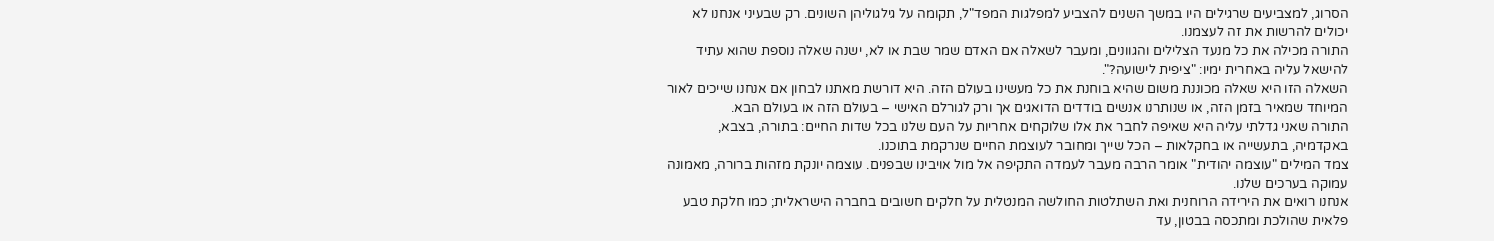הסרוג, למצביעים שרגילים היו במשך השנים להצביע למפלגות המפד"ל, תקומה על גילגוליהן השונים. רק שבעיני אנחנו לא יכולים להרשות את זה לעצמנו.
התורה מכילה את כל מנעד הצלילים והגוונים, ומעבר לשאלה אם האדם שמר שבת או לא, ישנה שאלה נוספת שהוא עתיד להישאל עליה באחרית ימיו: "ציפית לישועה?".
השאלה הזו היא שאלה מכוננת משום שהיא בוחנת את כל מעשינו בעולם הזה. היא דורשת מאתנו לבחון אם אנחנו שייכים לאור המיוחד שמאיר בזמן הזה, או שנותרנו אנשים בודדים הדואגים אך ורק לגורלם האישי – בעולם הזה או בעולם הבא.
התורה שאני גדלתי עליה היא שאיפה לחבר את אלו שלוקחים אחריות על העם שלנו בכל שדות החיים: בתורה, בצבא, באקדמיה, בתעשייה או בחקלאות – הכל שייך ומחובר לעוצמת החיים שנרקמת בתוכנו.
צמד המילים "עוצמה יהודית" אומר הרבה מעבר לעמדה התקיפה אל מול אויבינו שבפנים. עוצמה יונקת מזהות ברורה, מאמונה עמוקה בערכים שלנו.
אנחנו רואים את הירידה הרוחנית ואת השתלטות החולשה המנטלית על חלקים חשובים בחברה הישראלית; כמו חלקת טבע פלאית שהולכת ומתכסה בבטון, עד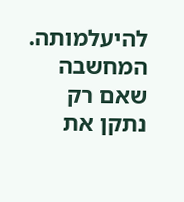להיעלמותה.
המחשבה שאם רק נתקן את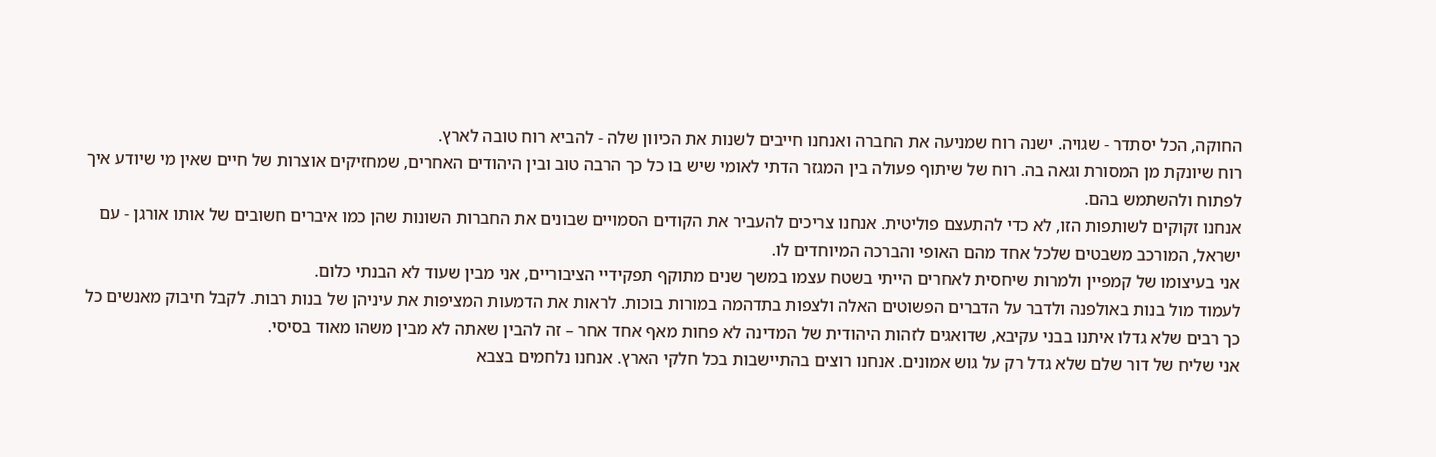החוקה, הכל יסתדר - שגויה. ישנה רוח שמניעה את החברה ואנחנו חייבים לשנות את הכיוון שלה - להביא רוח טובה לארץ.
רוח שיונקת מן המסורת וגאה בה. רוח של שיתוף פעולה בין המגזר הדתי לאומי שיש בו כל כך הרבה טוב ובין היהודים האחרים, שמחזיקים אוצרות של חיים שאין מי שיודע איך לפתוח ולהשתמש בהם.
אנחנו זקוקים לשותפות הזו, לא כדי להתעצם פוליטית. אנחנו צריכים להעביר את הקודים הסמויים שבונים את החברות השונות שהן כמו איברים חשובים של אותו אורגן - עם ישראל, המורכב משבטים שלכל אחד מהם האופי והברכה המיוחדים לו.
אני בעיצומו של קמפיין ולמרות שיחסית לאחרים הייתי בשטח עצמו במשך שנים מתוקף תפקידיי הציבוריים, אני מבין שעוד לא הבנתי כלום.
לעמוד מול בנות באולפנה ולדבר על הדברים הפשוטים האלה ולצפות בתדהמה במורות בוכות. לראות את הדמעות המציפות את עיניהן של בנות רבות. לקבל חיבוק מאנשים כל כך רבים שלא גדלו איתנו בבני עקיבא, שדואגים לזהות היהודית של המדינה לא פחות מאף אחד אחר – זה להבין שאתה לא מבין משהו מאוד בסיסי.
אני שליח של דור שלם שלא גדל רק על גוש אמונים. אנחנו רוצים בהתיישבות בכל חלקי הארץ. אנחנו נלחמים בצבא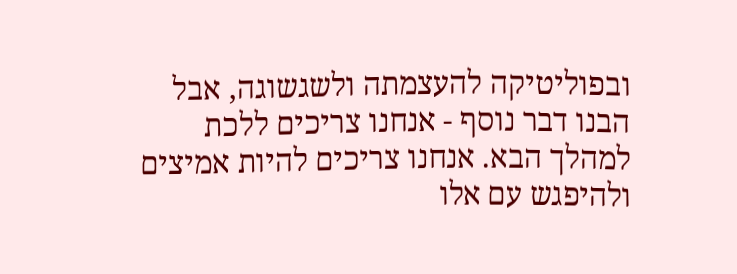ובפוליטיקה להעצמתה ולשגשוגה, אבל הבנו דבר נוסף - אנחנו צריכים ללכת למהלך הבא. אנחנו צריכים להיות אמיצים ולהיפגש עם אלו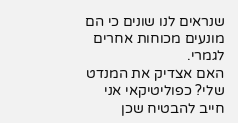שנראים לנו שונים כי הם מונעים מכוחות אחרים לגמרי.
האם אצדיק את המנדט שלי? כפוליטיקאי אני חייב להבטיח שכן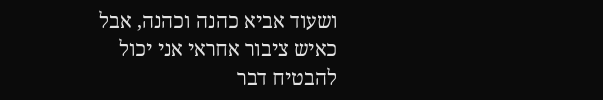ושעוד אביא כהנה וכהנה, אבל כאיש ציבור אחראי אני יכול להבטיח דבר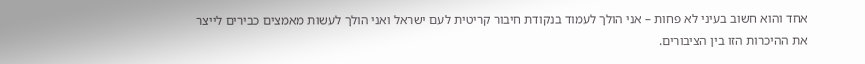אחד והוא חשוב בעיני לא פחות – אני הולך לעמוד בנקודת חיבור קריטית לעם ישראל ואני הולך לעשות מאמצים כבירים לייצר את ההיכרות הזו בין הציבורים.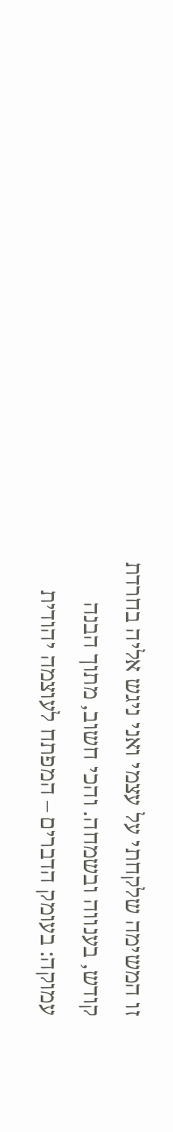זו המשימה שלקחתי על עצמי ואני ניגש אליה בחרדת קודש, בענווה ובשמחה. והכי חשוב, מתוך הבנה עמוקה: בעומק הדברים – המפתח לעוצמה יהודית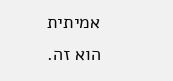אמיתית הוא זה.